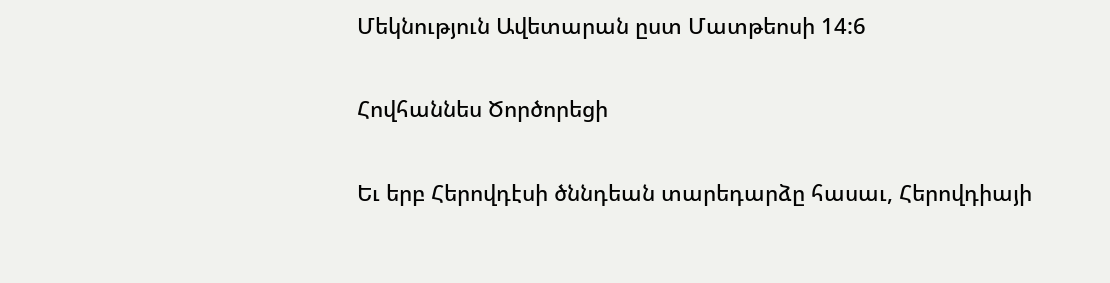Մեկնություն Ավետարան ըստ Մատթեոսի 14:6

Հովհաննես Ծործորեցի

Եւ երբ Հերովդէսի ծննդեան տարեդարձը հասաւ, Հերովդիայի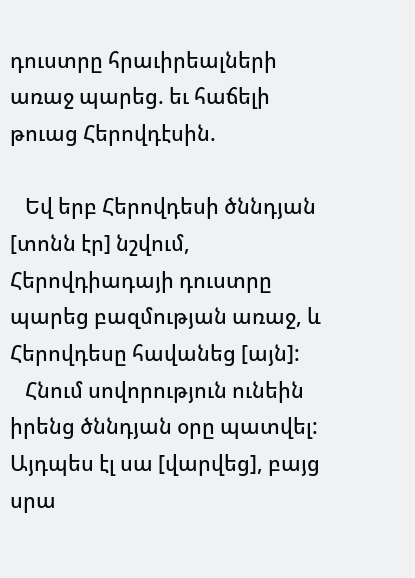դուստրը հրաւիրեալների առաջ պարեց. եւ հաճելի թուաց Հերովդէսին.

   Եվ երբ Հերովդեսի ծննդյան [տոնն էր] նշվում, Հերովդիադայի դուստրը պարեց բազմության առաջ, և Հերովդեսը հավանեց [այն]:
   Հնում սովորություն ունեին իրենց ծննդյան օրը պատվել: Այդպես էլ սա [վարվեց], բայց սրա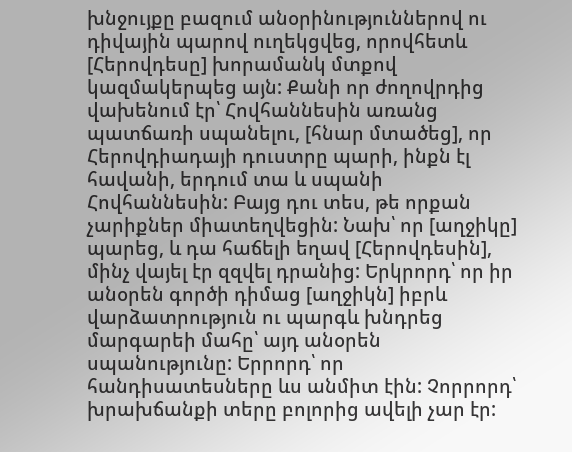խնջույքը բազում անօրինություններով ու դիվային պարով ուղեկցվեց, որովհետև [Հերովդեսը] խորամանկ մտքով կազմակերպեց այն: Քանի որ ժողովրդից վախենում էր՝ Հովհաննեսին առանց պատճառի սպանելու, [հնար մտածեց], որ Հերովդիադայի դուստրը պարի, ինքն էլ հավանի, երդում տա և սպանի Հովհաննեսին: Բայց դու տես, թե որքան չարիքներ միատեղվեցին: Նախ՝ որ [աղջիկը] պարեց, և դա հաճելի եղավ [Հերովդեսին], մինչ վայել էր զզվել դրանից: Երկրորդ՝ որ իր անօրեն գործի դիմաց [աղջիկն] իբրև վարձատրություն ու պարգև խնդրեց մարգարեի մահը՝ այդ անօրեն սպանությունը: Երրորդ՝ որ հանդիսատեսները ևս անմիտ էին: Չորրորդ՝ խրախճանքի տերը բոլորից ավելի չար էր: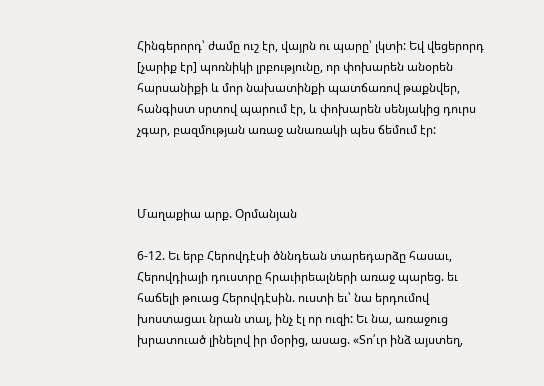Հինգերորդ՝ ժամը ուշ էր, վայրն ու պարը՝ լկտի: Եվ վեցերորդ [չարիք էր] պոռնիկի լրբությունը, որ փոխարեն անօրեն հարսանիքի և մոր նախատինքի պատճառով թաքնվեր, հանգիստ սրտով պարում էր, և փոխարեն սենյակից դուրս չգար, բազմության առաջ անառակի պես ճեմում էր:



Մաղաքիա արք. Օրմանյան

6-12. Եւ երբ Հերովդէսի ծննդեան տարեդարձը հասաւ, Հերովդիայի դուստրը հրաւիրեալների առաջ պարեց. եւ հաճելի թուաց Հերովդէսին. ուստի եւ՝ նա երդումով խոստացաւ նրան տալ, ինչ էլ որ ուզի: Եւ նա, առաջուց խրատուած լինելով իր մօրից, ասաց. «Տո՛ւր ինձ այստեղ,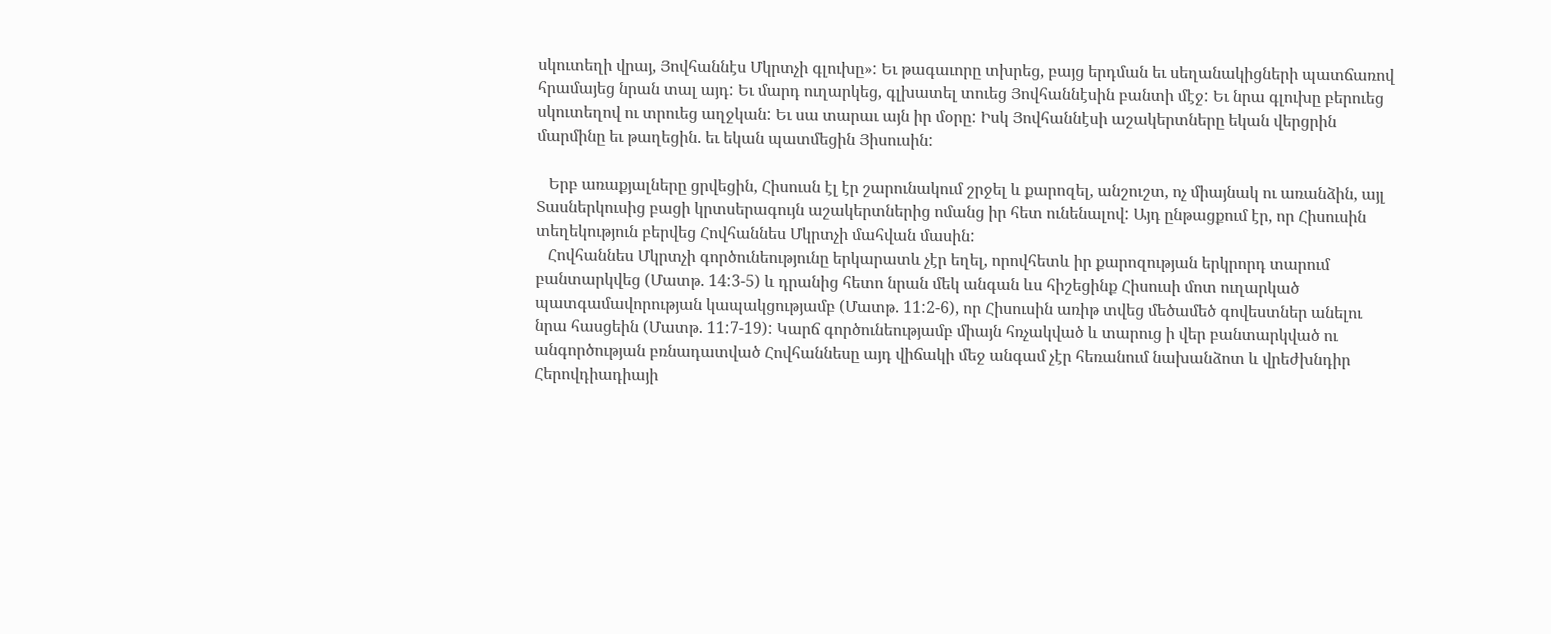սկուտեղի վրայ, Յովհաննէս Մկրտչի գլուխը»: Եւ թագաւորը տխրեց, բայց երդման եւ սեղանակիցների պատճառով հրամայեց նրան տալ այդ: Եւ մարդ ուղարկեց, գլխատել տուեց Յովհաննէսին բանտի մէջ: Եւ նրա գլուխը բերուեց սկուտեղով ու տրուեց աղջկան: Եւ սա տարաւ այն իր մօրը: Իսկ Յովհաննէսի աշակերտները եկան վերցրին մարմինը եւ թաղեցին. եւ եկան պատմեցին Յիսուսին:

   Երբ առաքյալները ցրվեցին, Հիսուսն էլ էր շարունակում շրջել և քարոզել, անշուշտ, ոչ միայնակ ու առանձին, այլ Տասներկուսից բացի կրտսերագույն աշակերտներից ոմանց իր հետ ունենալով: Այդ ընթացքում էր, որ Հիսուսին տեղեկություն բերվեց Հովհաննես Մկրտչի մահվան մասին:
   Հովհաննես Մկրտչի գործունեությունը երկարատև չէր եղել, որովհետև իր քարոզության երկրորդ տարում բանտարկվեց (Մատթ. 14:3-5) և դրանից հետո նրան մեկ անգան ևս հիշեցինք Հիսուսի մոտ ուղարկած պատգամավորության կապակցությամբ (Մատթ. 11:2-6), որ Հիսուսին առիթ տվեց մեծամեծ գովեստներ անելու նրա հասցեին (Մատթ. 11:7-19): Կարճ գործունեությամբ միայն հռչակված և տարուց ի վեր բանտարկված ու անգործության բռնադատված Հովհաննեսը այդ վիճակի մեջ անգամ չէր հեռանում նախանձոտ և վրեժխնդիր Հերովդիադիայի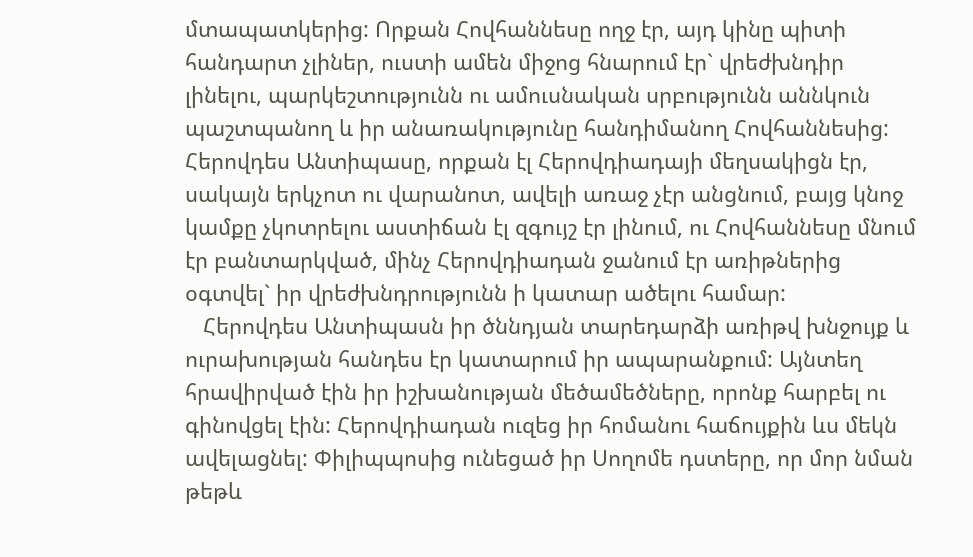մտապատկերից: Որքան Հովհաննեսը ողջ էր, այդ կինը պիտի հանդարտ չլիներ, ուստի ամեն միջոց հնարում էր` վրեժխնդիր լինելու, պարկեշտությունն ու ամուսնական սրբությունն աննկուն պաշտպանող և իր անառակությունը հանդիմանող Հովհաննեսից: Հերովդես Անտիպասը, որքան էլ Հերովդիադայի մեղսակիցն էր, սակայն երկչոտ ու վարանոտ, ավելի առաջ չէր անցնում, բայց կնոջ կամքը չկոտրելու աստիճան էլ զգույշ էր լինում, ու Հովհաննեսը մնում էր բանտարկված, մինչ Հերովդիադան ջանում էր առիթներից օգտվել` իր վրեժխնդրությունն ի կատար ածելու համար:
   Հերովդես Անտիպասն իր ծննդյան տարեդարձի առիթվ խնջույք և ուրախության հանդես էր կատարում իր ապարանքում: Այնտեղ հրավիրված էին իր իշխանության մեծամեծները, որոնք հարբել ու գինովցել էին: Հերովդիադան ուզեց իր հոմանու հաճույքին ևս մեկն ավելացնել: Փիլիպպոսից ունեցած իր Սողոմե դստերը, որ մոր նման թեթև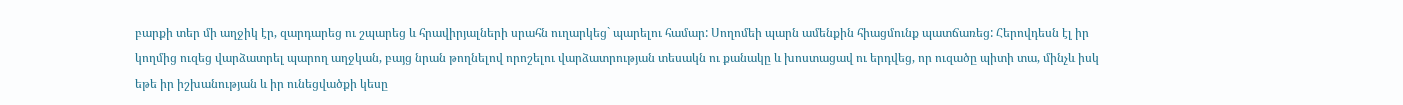բարքի տեր մի աղջիկ էր, զարդարեց ու շպարեց և հրավիրյալների սրահն ուղարկեց` պարելու համար: Սողոմեի պարն ամենքին հիացմունք պատճառեց: Հերովդեսն էլ իր կողմից ուզեց վարձատրել պարող աղջկան, բայց նրան թողնելով որոշելու վարձատրության տեսակն ու քանակը և խոստացավ ու երդվեց, որ ուզածը պիտի տա, մինչև իսկ եթե իր իշխանության և իր ունեցվածքի կեսը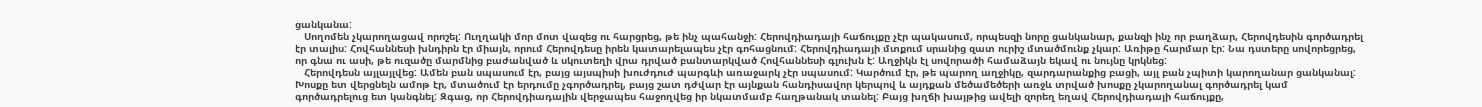ցանկանա:
   Սողոմեն չկարողացավ որոշել: Ուղղակի մոր մոտ վազեց ու հարցրեց, թե ինչ պահանջի: Հերովդիադայի հաճույքը չէր պակասում, որպեսզի նորը ցանկանար, քանզի ինչ որ բաղձար, Հերովդեսին գործադրել էր տալիս: Հովհաննեսի խնդիրն էր միայն, որում Հերովդեսը իրեն կատարելապես չէր գոհացնում: Հերովդիադայի մտքում սրանից զատ ուրիշ մտածմունք չկար: Առիթը հարմար էր: Նա դստերը սովորեցրեց, որ գնա ու ասի, թե ուզածը մարմնից բաժանված և սկուտեղի վրա դրված բանտարկված Հովհաննեսի գլուխն է: Աղջիկն էլ սովորածի համաձայն եկավ ու նույնը կրկնեց:
   Հերովդեսն այլայլվեց: Ամեն բան սպասում էր, բայց այսպիսի խուժդուժ պարգևի առաջարկ չէր սպասում: Կարծում էր, թե պարող աղջիկը, զարդարանքից բացի, այլ բան չպիտի կարողանար ցանկանալ: Խոսքը ետ վերցնելն ամոթ էր, մտածում էր երդումը չգործադրել, բայց շատ դժվար էր այնքան հանդիսավոր կերպով և այդքան մեծամեծերի առջև տրված խոսքը չկարողանալ գործադրել կամ գործադրելուց ետ կանգնել: Զգաց, որ Հերովդիադային վերջապես հաջողվեց իր նկատմամբ հաղթանակ տանել: Բայց խղճի խայթից ավելի զորեղ եղավ Հերովդիադայի հաճույքը,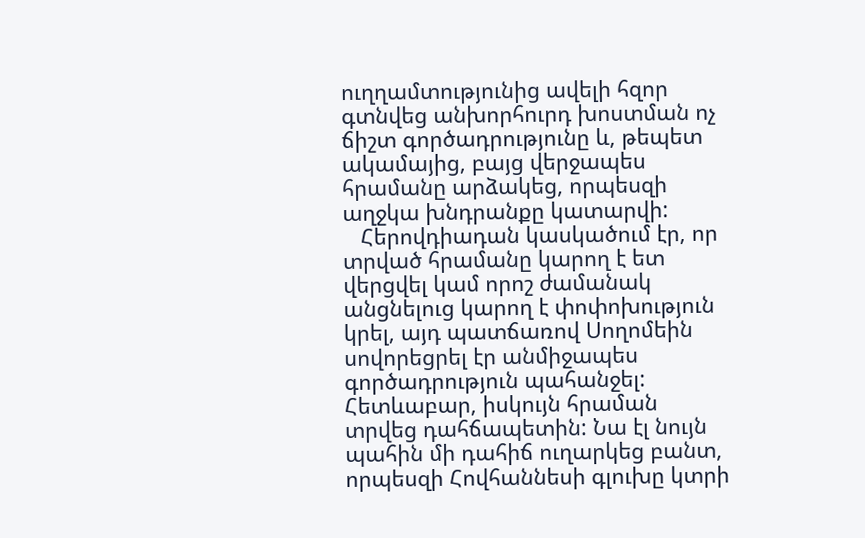ուղղամտությունից ավելի հզոր գտնվեց անխորհուրդ խոստման ոչ ճիշտ գործադրությունը և, թեպետ ակամայից, բայց վերջապես հրամանը արձակեց, որպեսզի աղջկա խնդրանքը կատարվի:
   Հերովդիադան կասկածում էր, որ տրված հրամանը կարող է ետ վերցվել կամ որոշ ժամանակ անցնելուց կարող է փոփոխություն կրել, այդ պատճառով Սողոմեին սովորեցրել էր անմիջապես գործադրություն պահանջել: Հետևաբար, իսկույն հրաման տրվեց դահճապետին: Նա էլ նույն պահին մի դահիճ ուղարկեց բանտ, որպեսզի Հովհաննեսի գլուխը կտրի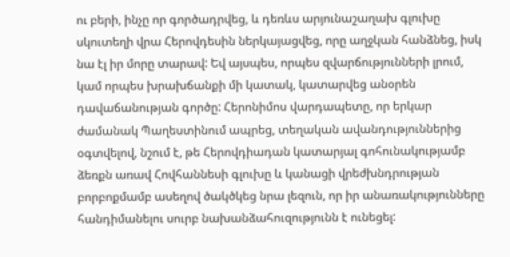ու բերի, ինչը որ գործադրվեց, և դեռևս արյունաշաղախ գլուխը սկուտեղի վրա Հերովդեսին ներկայացվեց, որը աղջկան հանձնեց, իսկ նա էլ իր մորը տարավ: Եվ այսպես, որպես զվարճությունների լրում, կամ որպես խրախճանքի մի կատակ, կատարվեց անօրեն դավաճանության գործը: Հերոնիմոս վարդապետը, որ երկար ժամանակ Պաղեստինում ապրեց, տեղական ավանդություններից օգտվելով, նշում է, թե Հերովդիադան կատարյալ գոհունակությամբ ձեռքն առավ Հովհաննեսի գլուխը և կանացի վրեժխնդրության բորբոքմամբ ասեղով ծակծկեց նրա լեզուն, որ իր անառակությունները հանդիմանելու սուրբ նախանձահուզությունն է ունեցել: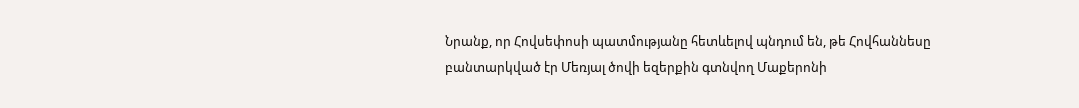Նրանք, որ Հովսեփոսի պատմությանը հետևելով պնդում են, թե Հովհաննեսը բանտարկված էր Մեռյալ ծովի եզերքին գտնվող Մաքերոնի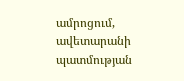ամրոցում, ավետարանի պատմության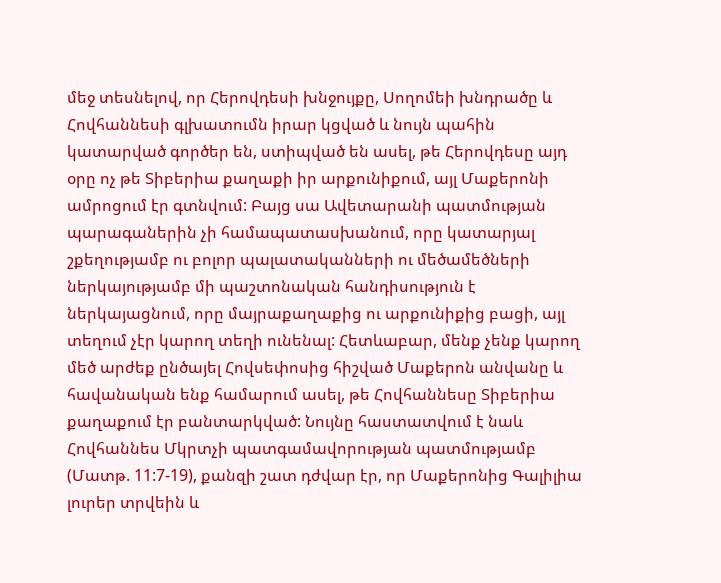մեջ տեսնելով, որ Հերովդեսի խնջույքը, Սողոմեի խնդրածը և Հովհաննեսի գլխատումն իրար կցված և նույն պահին կատարված գործեր են, ստիպված են ասել, թե Հերովդեսը այդ օրը ոչ թե Տիբերիա քաղաքի իր արքունիքում, այլ Մաքերոնի ամրոցում էր գտնվում: Բայց սա Ավետարանի պատմության պարագաներին չի համապատասխանում, որը կատարյալ շքեղությամբ ու բոլոր պալատականների ու մեծամեծների ներկայությամբ մի պաշտոնական հանդիսություն է ներկայացնում, որը մայրաքաղաքից ու արքունիքից բացի, այլ տեղում չէր կարող տեղի ունենալ: Հետևաբար, մենք չենք կարող մեծ արժեք ընծայել Հովսեփոսից հիշված Մաքերոն անվանը և հավանական ենք համարում ասել, թե Հովհաննեսը Տիբերիա քաղաքում էր բանտարկված: Նույնը հաստատվում է նաև Հովհաննես Մկրտչի պատգամավորության պատմությամբ (Մատթ. 11:7-19), քանզի շատ դժվար էր, որ Մաքերոնից Գալիլիա լուրեր տրվեին և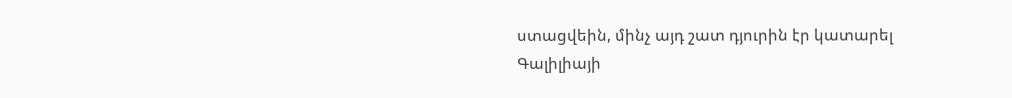ստացվեին, մինչ այդ շատ դյուրին էր կատարել Գալիլիայի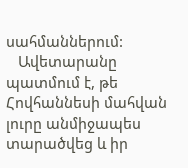սահմաններում:
   Ավետարանը պատմում է, թե Հովհաննեսի մահվան լուրը անմիջապես տարածվեց և իր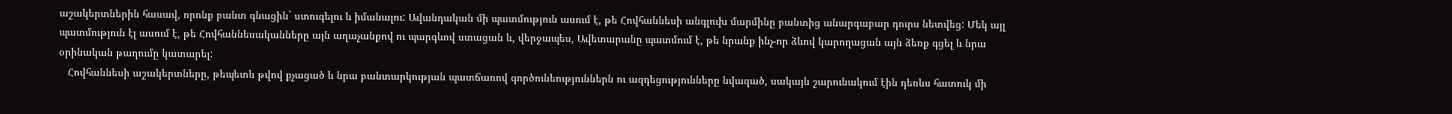աշակերտներին հասավ, որոնք բանտ գնացին` ստուգելու և իմանալու: Ավանդական մի պատմություն ասում է, թե Հովհաննեսի անգլուխ մարմինը բանտից անարգաբար դուրս նետվեց: Մեկ այլ պատմություն էլ ասում է, թե Հովհաննեսականները այն աղաչանքով ու պարգևով ստացան և, վերջապես, Ավետարանը պատմում է, թե նրանք ինչ-որ ձևով կարողացան այն ձեռք գցել և նրա օրինական թաղումը կատարել:
   Հովհաննեսի աշակերտները, թեպետև թվով քչացած և նրա բանտարկության պատճառով գործունեություններն ու ազդեցությունները նվազած, սակայն շարունակում էին դեռևս հատուկ մի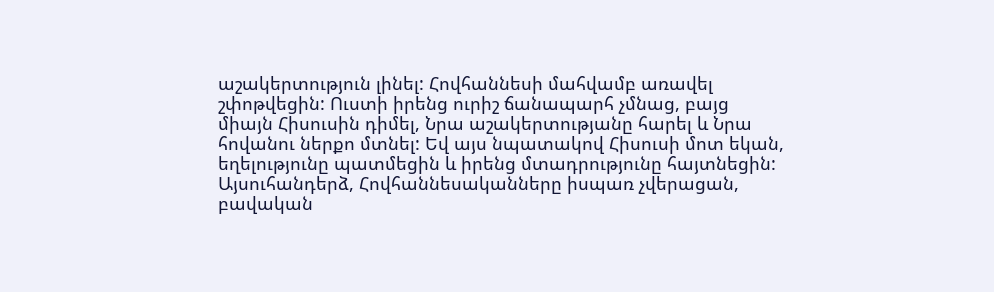աշակերտություն լինել: Հովհաննեսի մահվամբ առավել շփոթվեցին: Ուստի իրենց ուրիշ ճանապարհ չմնաց, բայց միայն Հիսուսին դիմել, Նրա աշակերտությանը հարել և Նրա հովանու ներքո մտնել: Եվ այս նպատակով Հիսուսի մոտ եկան, եղելությունը պատմեցին և իրենց մտադրությունը հայտնեցին: Այսուհանդերձ, Հովհաննեսականները իսպառ չվերացան, բավական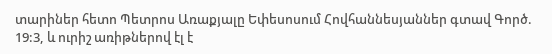տարիներ հետո Պետրոս Առաքյալը Եփեսոսում Հովհաննեսյաններ գտավ Գործ. 19:3, և ուրիշ առիթներով էլ է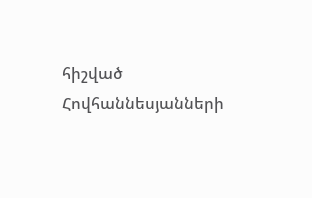հիշված Հովհաննեսյանների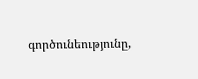գործունեությունը,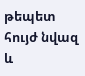թեպետ հույժ նվազ և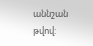աննշան թվով: